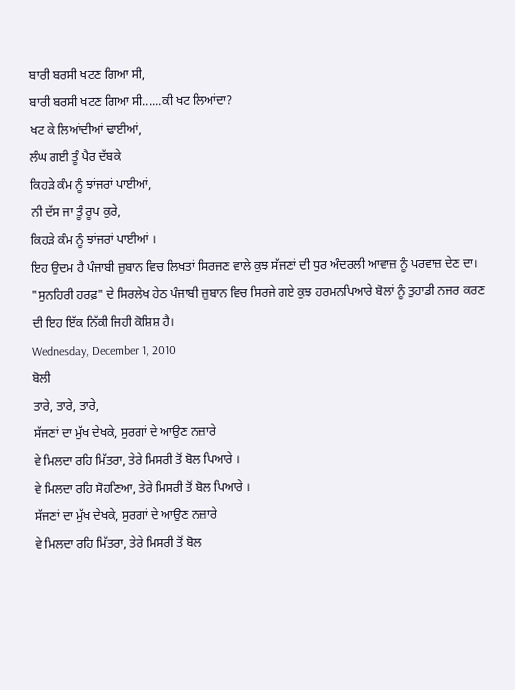ਬਾਰੀ ਬਰਸੀ ਖਟਣ ਗਿਆ ਸੀ,
ਬਾਰੀ ਬਰਸੀ ਖਟਣ ਗਿਆ ਸੀ......ਕੀ ਖਟ ਲਿਆਂਦਾ?
ਖਟ ਕੇ ਲਿਆਂਦੀਆਂ ਢਾਈਆਂ,
ਲੰਘ ਗਈ ਤੂੰ ਪੈਰ ਦੱਬਕੇ
ਕਿਹੜੇ ਕੰਮ ਨੂੰ ਝਾਂਜਰਾਂ ਪਾਈਆਂ,
ਨੀ ਦੱਸ ਜਾ ਤੂੰ ਰੂਪ ਕੁਰੇ,
ਕਿਹੜੇ ਕੰਮ ਨੂੰ ਝਾਂਜਰਾਂ ਪਾਈਆਂ ।
ਇਹ ਉਦਮ ਹੈ ਪੰਜਾਬੀ ਜ਼ੁਬਾਨ ਵਿਚ ਲਿਖਤਾਂ ਸਿਰਜਣ ਵਾਲੇ ਕੁਝ ਸੱਜਣਾਂ ਦੀ ਧੁਰ ਅੰਦਰਲੀ ਆਵਾਜ਼ ਨੂੰ ਪਰਵਾਜ਼ ਦੇਣ ਦਾ। "ਸੁਨਹਿਰੀ ਹਰਫ਼" ਦੇ ਸਿਰਲੇਖ ਹੇਠ ਪੰਜਾਬੀ ਜ਼ੁਬਾਨ ਵਿਚ ਸਿਰਜੇ ਗਏ ਕੁਝ ਹਰਮਨਪਿਆਰੇ ਬੋਲਾਂ ਨੂੰ ਤੁਹਾਡੀ ਨਜਰ ਕਰਣ ਦੀ ਇਹ ਇੱਕ ਨਿੱਕੀ ਜਿਹੀ ਕੋਸ਼ਿਸ਼ ਹੈ।
Wednesday, December 1, 2010
ਬੋਲੀ
ਤਾਰੇ, ਤਾਰੇ, ਤਾਰੇ,
ਸੱਜਣਾਂ ਦਾ ਮੁੱਖ ਦੇਖਕੇ, ਸੁਰਗਾਂ ਦੇ ਆਉਣ ਨਜ਼ਾਰੇ
ਵੇ ਮਿਲਦਾ ਰਹਿ ਮਿੱਤਰਾ, ਤੇਰੇ ਮਿਸਰੀ ਤੋਂ ਬੋਲ ਪਿਆਰੇ ।
ਵੇ ਮਿਲਦਾ ਰਹਿ ਸੋਹਣਿਆ, ਤੇਰੇ ਮਿਸਰੀ ਤੋਂ ਬੋਲ ਪਿਆਰੇ ।
ਸੱਜਣਾਂ ਦਾ ਮੁੱਖ ਦੇਖਕੇ, ਸੁਰਗਾਂ ਦੇ ਆਉਣ ਨਜ਼ਾਰੇ
ਵੇ ਮਿਲਦਾ ਰਹਿ ਮਿੱਤਰਾ, ਤੇਰੇ ਮਿਸਰੀ ਤੋਂ ਬੋਲ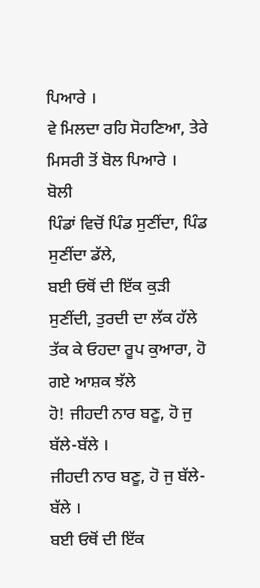ਪਿਆਰੇ ।
ਵੇ ਮਿਲਦਾ ਰਹਿ ਸੋਹਣਿਆ, ਤੇਰੇ ਮਿਸਰੀ ਤੋਂ ਬੋਲ ਪਿਆਰੇ ।
ਬੋਲੀ
ਪਿੰਡਾਂ ਵਿਚੋਂ ਪਿੰਡ ਸੁਣੀਂਦਾ, ਪਿੰਡ ਸੁਣੀਂਦਾ ਡੱਲੇ,
ਬਈ ਓਥੋਂ ਦੀ ਇੱਕ ਕੁੜੀ ਸੁਣੀਂਦੀ, ਤੁਰਦੀ ਦਾ ਲੱਕ ਹੱਲੇ
ਤੱਕ ਕੇ ਓਹਦਾ ਰੂਪ ਕੁਆਰਾ, ਹੋ ਗਏ ਆਸ਼ਕ ਝੱਲੇ
ਹੋ! ਜੀਹਦੀ ਨਾਰ ਬਣੂ, ਹੋ ਜੁ ਬੱਲੇ-ਬੱਲੇ ।
ਜੀਹਦੀ ਨਾਰ ਬਣੂ, ਹੋ ਜੁ ਬੱਲੇ-ਬੱਲੇ ।
ਬਈ ਓਥੋਂ ਦੀ ਇੱਕ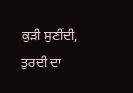ਕੁੜੀ ਸੁਣੀਂਦੀ, ਤੁਰਦੀ ਦਾ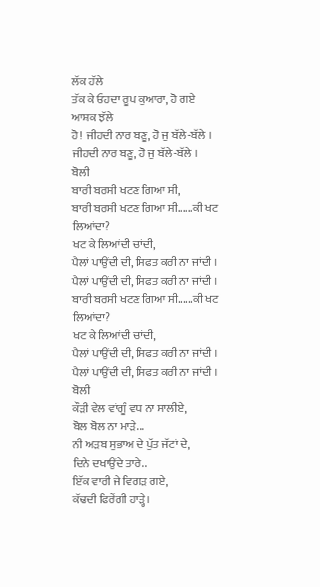ਲੱਕ ਹੱਲੇ
ਤੱਕ ਕੇ ਓਹਦਾ ਰੂਪ ਕੁਆਰਾ, ਹੋ ਗਏ ਆਸ਼ਕ ਝੱਲੇ
ਹੋ! ਜੀਹਦੀ ਨਾਰ ਬਣੂ, ਹੋ ਜੁ ਬੱਲੇ-ਬੱਲੇ ।
ਜੀਹਦੀ ਨਾਰ ਬਣੂ, ਹੋ ਜੁ ਬੱਲੇ-ਬੱਲੇ ।
ਬੋਲੀ
ਬਾਰੀ ਬਰਸੀ ਖਟਣ ਗਿਆ ਸੀ,
ਬਾਰੀ ਬਰਸੀ ਖਟਣ ਗਿਆ ਸੀ......ਕੀ ਖਟ ਲਿਆਂਦਾ?
ਖਟ ਕੇ ਲਿਆਂਦੀ ਚਾਂਦੀ,
ਪੈਲਾਂ ਪਾਉਂਦੀ ਦੀ, ਸਿਫਤ ਕਰੀ ਨਾ ਜਾਂਦੀ ।
ਪੈਲਾਂ ਪਾਉਂਦੀ ਦੀ, ਸਿਫਤ ਕਰੀ ਨਾ ਜਾਂਦੀ ।
ਬਾਰੀ ਬਰਸੀ ਖਟਣ ਗਿਆ ਸੀ......ਕੀ ਖਟ ਲਿਆਂਦਾ?
ਖਟ ਕੇ ਲਿਆਂਦੀ ਚਾਂਦੀ,
ਪੈਲਾਂ ਪਾਉਂਦੀ ਦੀ, ਸਿਫਤ ਕਰੀ ਨਾ ਜਾਂਦੀ ।
ਪੈਲਾਂ ਪਾਉਂਦੀ ਦੀ, ਸਿਫਤ ਕਰੀ ਨਾ ਜਾਂਦੀ ।
ਬੋਲੀ
ਕੌੜੀ ਵੇਲ ਵਾਂਗੂੰ ਵਧ ਨਾ ਸਾਲੀਏ,
ਬੋਲ ਬੋਲ ਨਾ ਮਾੜੇ...
ਨੀ ਅੜਬ ਸੁਭਾਅ ਦੇ ਪੁੱਤ ਜੱਟਾਂ ਦੇ,
ਦਿਨੇ ਦਖਾਉਂਦੇ ਤਾਰੇ..
ਇੱਕ ਵਾਰੀ ਜੇ ਵਿਗੜ ਗਏ,
ਕੱਢਦੀ ਫਿਰੇਂਗੀ ਹਾੜ੍ਹੇ।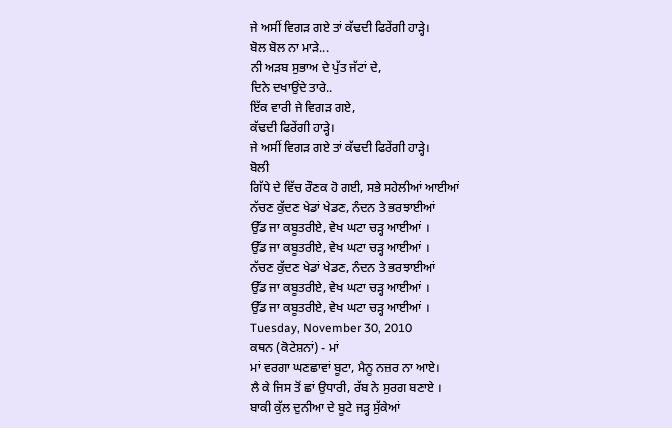ਜੇ ਅਸੀਂ ਵਿਗੜ ਗਏ ਤਾਂ ਕੱਢਦੀ ਫਿਰੇਂਗੀ ਹਾੜ੍ਹੇ।
ਬੋਲ ਬੋਲ ਨਾ ਮਾੜੇ...
ਨੀ ਅੜਬ ਸੁਭਾਅ ਦੇ ਪੁੱਤ ਜੱਟਾਂ ਦੇ,
ਦਿਨੇ ਦਖਾਉਂਦੇ ਤਾਰੇ..
ਇੱਕ ਵਾਰੀ ਜੇ ਵਿਗੜ ਗਏ,
ਕੱਢਦੀ ਫਿਰੇਂਗੀ ਹਾੜ੍ਹੇ।
ਜੇ ਅਸੀਂ ਵਿਗੜ ਗਏ ਤਾਂ ਕੱਢਦੀ ਫਿਰੇਂਗੀ ਹਾੜ੍ਹੇ।
ਬੋਲੀ
ਗਿੱਧੇ ਦੇ ਵਿੱਚ ਰੌਣਕ ਹੋ ਗਈ, ਸਭੇ ਸਹੇਲੀਆਂ ਆਈਆਂ
ਨੱਚਣ ਕੁੱਦਣ ਖੇਡਾਂ ਖੇਡਣ, ਨੰਦਨ ਤੇ ਭਰਝਾਈਆਂ
ਉੱਡ ਜਾ ਕਬੂਤਰੀਏ, ਵੇਖ ਘਟਾ ਚੜ੍ਹ ਆਈਆਂ ।
ਉੱਡ ਜਾ ਕਬੂਤਰੀਏ, ਵੇਖ ਘਟਾ ਚੜ੍ਹ ਆਈਆਂ ।
ਨੱਚਣ ਕੁੱਦਣ ਖੇਡਾਂ ਖੇਡਣ, ਨੰਦਨ ਤੇ ਭਰਝਾਈਆਂ
ਉੱਡ ਜਾ ਕਬੂਤਰੀਏ, ਵੇਖ ਘਟਾ ਚੜ੍ਹ ਆਈਆਂ ।
ਉੱਡ ਜਾ ਕਬੂਤਰੀਏ, ਵੇਖ ਘਟਾ ਚੜ੍ਹ ਆਈਆਂ ।
Tuesday, November 30, 2010
ਕਥਨ (ਕੋਟੇਸ਼ਨਾਂ) - ਮਾਂ
ਮਾਂ ਵਰਗਾ ਘਣਛਾਵਾਂ ਬੂਟਾ, ਮੈਨੂ ਨਜ਼ਰ ਨਾ ਆਏ।
ਲੈ ਕੇ ਜਿਸ ਤੋਂ ਛਾਂ ਉਧਾਰੀ, ਰੱਬ ਨੇ ਸੁਰਗ ਬਣਾਏ ।
ਬਾਕੀ ਕੁੱਲ ਦੁਨੀਆ ਦੇ ਬੂਟੇ ਜੜ੍ਹ ਸੁੱਕੇਆਂ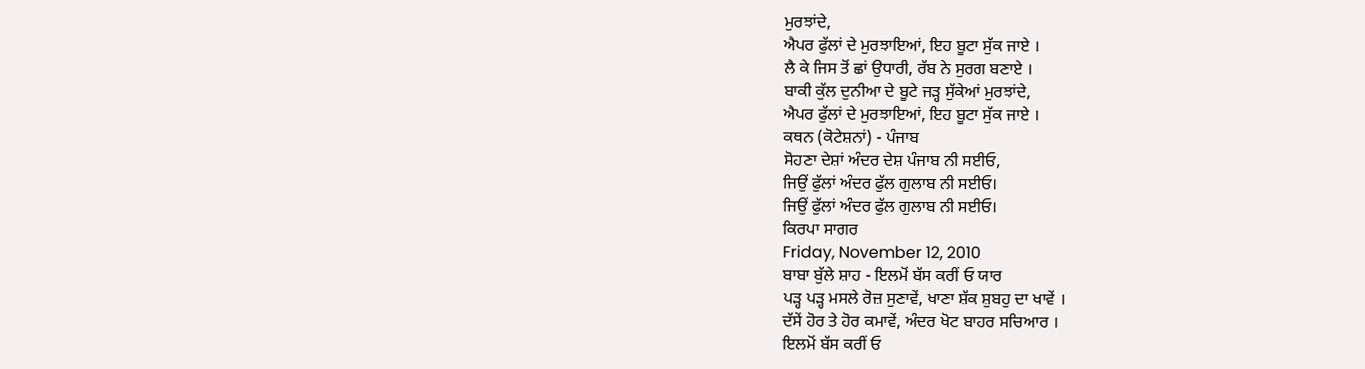ਮੁਰਝਾਂਦੇ,
ਐਪਰ ਫੁੱਲਾਂ ਦੇ ਮੁਰਝਾਇਆਂ, ਇਹ ਬੂਟਾ ਸੁੱਕ ਜਾਏ ।
ਲੈ ਕੇ ਜਿਸ ਤੋਂ ਛਾਂ ਉਧਾਰੀ, ਰੱਬ ਨੇ ਸੁਰਗ ਬਣਾਏ ।
ਬਾਕੀ ਕੁੱਲ ਦੁਨੀਆ ਦੇ ਬੂਟੇ ਜੜ੍ਹ ਸੁੱਕੇਆਂ ਮੁਰਝਾਂਦੇ,
ਐਪਰ ਫੁੱਲਾਂ ਦੇ ਮੁਰਝਾਇਆਂ, ਇਹ ਬੂਟਾ ਸੁੱਕ ਜਾਏ ।
ਕਥਨ (ਕੋਟੇਸ਼ਨਾਂ) - ਪੰਜਾਬ
ਸੋਹਣਾ ਦੇਸ਼ਾਂ ਅੰਦਰ ਦੇਸ਼ ਪੰਜਾਬ ਨੀ ਸਈਓ,
ਜਿਉਂ ਫੁੱਲਾਂ ਅੰਦਰ ਫੁੱਲ ਗੁਲਾਬ ਨੀ ਸਈਓ।
ਜਿਉਂ ਫੁੱਲਾਂ ਅੰਦਰ ਫੁੱਲ ਗੁਲਾਬ ਨੀ ਸਈਓ।
ਕਿਰਪਾ ਸਾਗਰ
Friday, November 12, 2010
ਬਾਬਾ ਬੁੱਲੇ ਸ਼ਾਹ - ਇਲਮੋਂ ਬੱਸ ਕਰੀਂ ਓ ਯਾਰ
ਪੜ੍ਹ ਪੜ੍ਹ ਮਸਲੇ ਰੋਜ਼ ਸੁਣਾਵੇਂ, ਖਾਣਾ ਸ਼ੱਕ ਸ਼ੁਬਹੁ ਦਾ ਖਾਵੇਂ ।
ਦੱਸੇਂ ਹੋਰ ਤੇ ਹੋਰ ਕਮਾਵੇਂ, ਅੰਦਰ ਖੋਟ ਬਾਹਰ ਸਚਿਆਰ ।
ਇਲਮੋਂ ਬੱਸ ਕਰੀਂ ਓ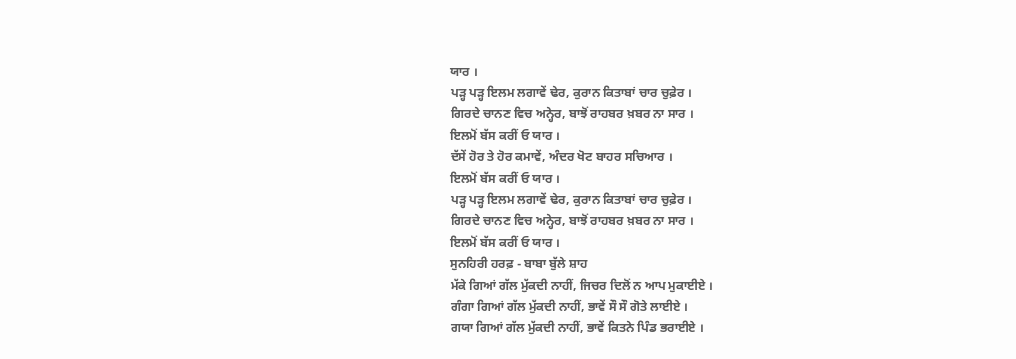ਯਾਰ ।
ਪੜ੍ਹ ਪੜ੍ਹ ਇਲਮ ਲਗਾਵੇਂ ਢੇਰ, ਕੁਰਾਨ ਕਿਤਾਬਾਂ ਚਾਰ ਚੁਫ਼ੇਰ ।
ਗਿਰਦੇ ਚਾਨਣ ਵਿਚ ਅਨ੍ਹੇਰ, ਬਾਝੋਂ ਰਾਹਬਰ ਖ਼ਬਰ ਨਾ ਸਾਰ ।
ਇਲਮੋਂ ਬੱਸ ਕਰੀਂ ਓ ਯਾਰ ।
ਦੱਸੇਂ ਹੋਰ ਤੇ ਹੋਰ ਕਮਾਵੇਂ, ਅੰਦਰ ਖੋਟ ਬਾਹਰ ਸਚਿਆਰ ।
ਇਲਮੋਂ ਬੱਸ ਕਰੀਂ ਓ ਯਾਰ ।
ਪੜ੍ਹ ਪੜ੍ਹ ਇਲਮ ਲਗਾਵੇਂ ਢੇਰ, ਕੁਰਾਨ ਕਿਤਾਬਾਂ ਚਾਰ ਚੁਫ਼ੇਰ ।
ਗਿਰਦੇ ਚਾਨਣ ਵਿਚ ਅਨ੍ਹੇਰ, ਬਾਝੋਂ ਰਾਹਬਰ ਖ਼ਬਰ ਨਾ ਸਾਰ ।
ਇਲਮੋਂ ਬੱਸ ਕਰੀਂ ਓ ਯਾਰ ।
ਸੁਨਹਿਰੀ ਹਰਫ਼ - ਬਾਬਾ ਬੁੱਲੇ ਸ਼ਾਹ
ਮੱਕੇ ਗਿਆਂ ਗੱਲ ਮੁੱਕਦੀ ਨਾਹੀਂ, ਜਿਚਰ ਦਿਲੋਂ ਨ ਆਪ ਮੁਕਾਈਏ ।
ਗੰਗਾ ਗਿਆਂ ਗੱਲ ਮੁੱਕਦੀ ਨਾਹੀਂ, ਭਾਵੇਂ ਸੌ ਸੌ ਗੋਤੇ ਲਾਈਏ ।
ਗਯਾ ਗਿਆਂ ਗੱਲ ਮੁੱਕਦੀ ਨਾਹੀਂ, ਭਾਵੇਂ ਕਿਤਨੇ ਪਿੰਡ ਭਰਾਈਏ ।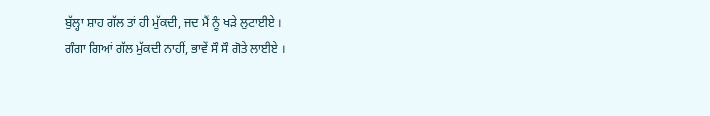ਬੁੱਲ੍ਹਾ ਸ਼ਾਹ ਗੱਲ ਤਾਂ ਹੀ ਮੁੱਕਦੀ, ਜਦ ਮੈਂ ਨੂੰ ਖੜੇ ਲੁਟਾਈਏ ।
ਗੰਗਾ ਗਿਆਂ ਗੱਲ ਮੁੱਕਦੀ ਨਾਹੀਂ, ਭਾਵੇਂ ਸੌ ਸੌ ਗੋਤੇ ਲਾਈਏ ।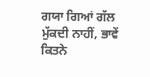ਗਯਾ ਗਿਆਂ ਗੱਲ ਮੁੱਕਦੀ ਨਾਹੀਂ, ਭਾਵੇਂ ਕਿਤਨੇ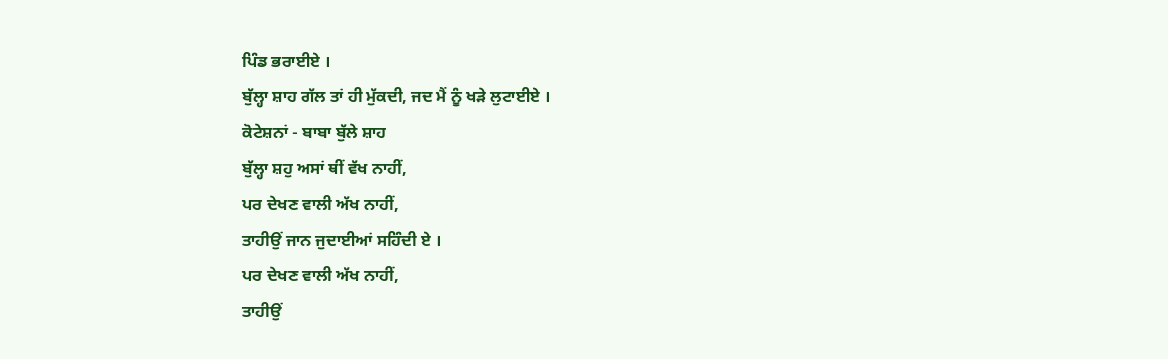ਪਿੰਡ ਭਰਾਈਏ ।
ਬੁੱਲ੍ਹਾ ਸ਼ਾਹ ਗੱਲ ਤਾਂ ਹੀ ਮੁੱਕਦੀ, ਜਦ ਮੈਂ ਨੂੰ ਖੜੇ ਲੁਟਾਈਏ ।
ਕੋਟੇਸ਼ਨਾਂ - ਬਾਬਾ ਬੁੱਲੇ ਸ਼ਾਹ
ਬੁੱਲ੍ਹਾ ਸ਼ਹੁ ਅਸਾਂ ਥੀਂ ਵੱਖ ਨਾਹੀਂ,
ਪਰ ਦੇਖਣ ਵਾਲੀ ਅੱਖ ਨਾਹੀਂ,
ਤਾਹੀਉਂ ਜਾਨ ਜੁਦਾਈਆਂ ਸਹਿੰਦੀ ਏ ।
ਪਰ ਦੇਖਣ ਵਾਲੀ ਅੱਖ ਨਾਹੀਂ,
ਤਾਹੀਉਂ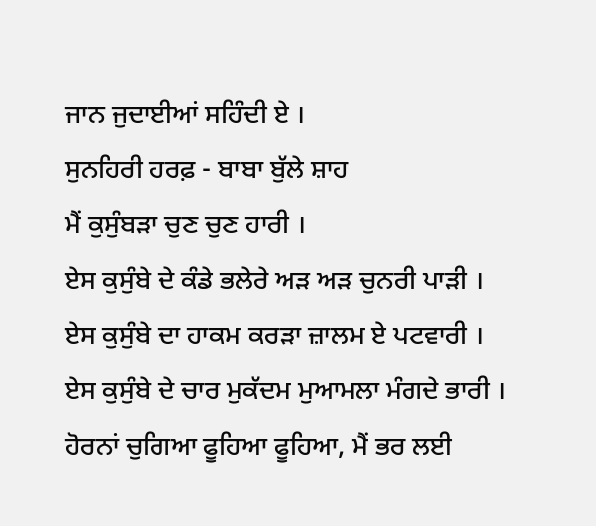ਜਾਨ ਜੁਦਾਈਆਂ ਸਹਿੰਦੀ ਏ ।
ਸੁਨਹਿਰੀ ਹਰਫ਼ - ਬਾਬਾ ਬੁੱਲੇ ਸ਼ਾਹ
ਮੈਂ ਕੁਸੁੰਬੜਾ ਚੁਣ ਚੁਣ ਹਾਰੀ ।
ਏਸ ਕੁਸੁੰਬੇ ਦੇ ਕੰਡੇ ਭਲੇਰੇ ਅੜ ਅੜ ਚੁਨਰੀ ਪਾੜੀ ।
ਏਸ ਕੁਸੁੰਬੇ ਦਾ ਹਾਕਮ ਕਰੜਾ ਜ਼ਾਲਮ ਏ ਪਟਵਾਰੀ ।
ਏਸ ਕੁਸੁੰਬੇ ਦੇ ਚਾਰ ਮੁਕੱਦਮ ਮੁਆਮਲਾ ਮੰਗਦੇ ਭਾਰੀ ।
ਹੋਰਨਾਂ ਚੁਗਿਆ ਫੂਹਿਆ ਫੂਹਿਆ, ਮੈਂ ਭਰ ਲਈ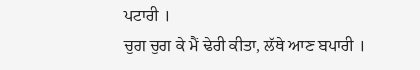ਪਟਾਰੀ ।
ਚੁਗ ਚੁਗ ਕੇ ਮੈਂ ਢੇਰੀ ਕੀਤਾ, ਲੱਥੇ ਆਣ ਬਪਾਰੀ ।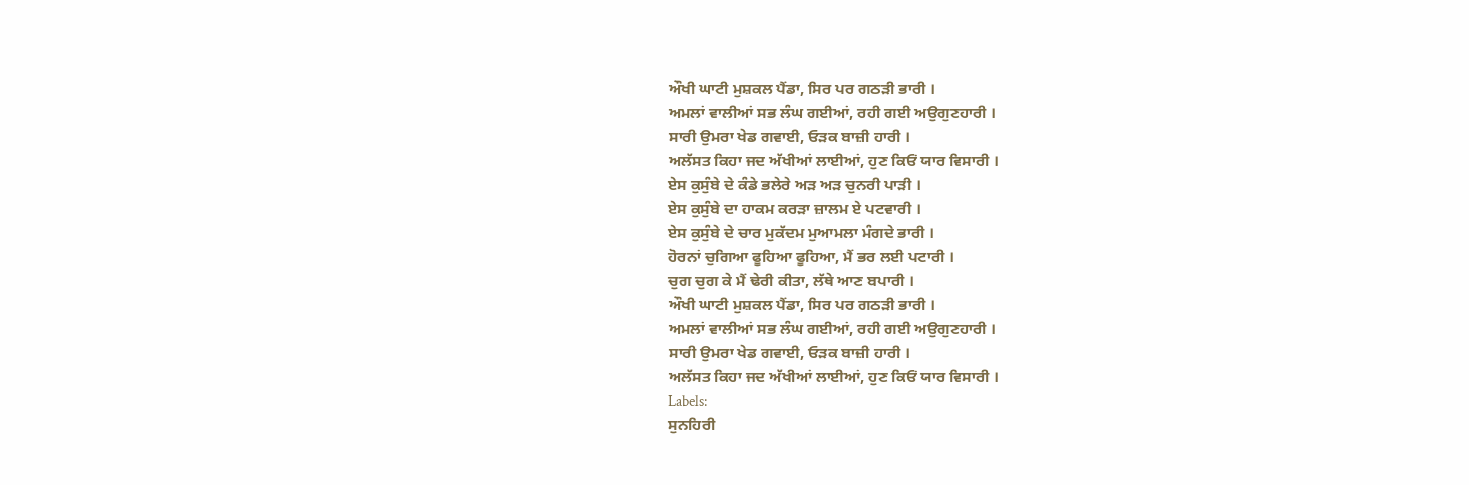ਔਖੀ ਘਾਟੀ ਮੁਸ਼ਕਲ ਪੈਂਡਾ, ਸਿਰ ਪਰ ਗਠੜੀ ਭਾਰੀ ।
ਅਮਲਾਂ ਵਾਲੀਆਂ ਸਭ ਲੰਘ ਗਈਆਂ, ਰਹੀ ਗਈ ਅਉਗੁਣਹਾਰੀ ।
ਸਾਰੀ ਉਮਰਾ ਖੇਡ ਗਵਾਈ, ਓੜਕ ਬਾਜ਼ੀ ਹਾਰੀ ।
ਅਲੱਸਤ ਕਿਹਾ ਜਦ ਅੱਖੀਆਂ ਲਾਈਆਂ, ਹੁਣ ਕਿਓਂ ਯਾਰ ਵਿਸਾਰੀ ।
ਏਸ ਕੁਸੁੰਬੇ ਦੇ ਕੰਡੇ ਭਲੇਰੇ ਅੜ ਅੜ ਚੁਨਰੀ ਪਾੜੀ ।
ਏਸ ਕੁਸੁੰਬੇ ਦਾ ਹਾਕਮ ਕਰੜਾ ਜ਼ਾਲਮ ਏ ਪਟਵਾਰੀ ।
ਏਸ ਕੁਸੁੰਬੇ ਦੇ ਚਾਰ ਮੁਕੱਦਮ ਮੁਆਮਲਾ ਮੰਗਦੇ ਭਾਰੀ ।
ਹੋਰਨਾਂ ਚੁਗਿਆ ਫੂਹਿਆ ਫੂਹਿਆ, ਮੈਂ ਭਰ ਲਈ ਪਟਾਰੀ ।
ਚੁਗ ਚੁਗ ਕੇ ਮੈਂ ਢੇਰੀ ਕੀਤਾ, ਲੱਥੇ ਆਣ ਬਪਾਰੀ ।
ਔਖੀ ਘਾਟੀ ਮੁਸ਼ਕਲ ਪੈਂਡਾ, ਸਿਰ ਪਰ ਗਠੜੀ ਭਾਰੀ ।
ਅਮਲਾਂ ਵਾਲੀਆਂ ਸਭ ਲੰਘ ਗਈਆਂ, ਰਹੀ ਗਈ ਅਉਗੁਣਹਾਰੀ ।
ਸਾਰੀ ਉਮਰਾ ਖੇਡ ਗਵਾਈ, ਓੜਕ ਬਾਜ਼ੀ ਹਾਰੀ ।
ਅਲੱਸਤ ਕਿਹਾ ਜਦ ਅੱਖੀਆਂ ਲਾਈਆਂ, ਹੁਣ ਕਿਓਂ ਯਾਰ ਵਿਸਾਰੀ ।
Labels:
ਸੁਨਹਿਰੀ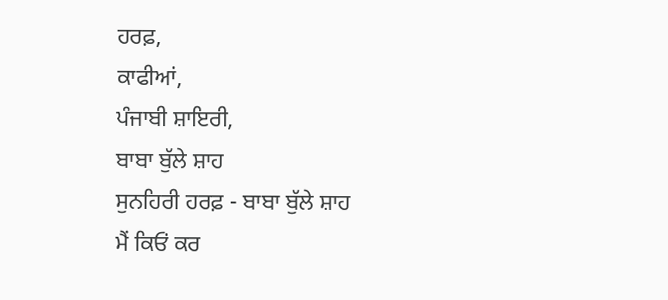ਹਰਫ਼,
ਕਾਫੀਆਂ,
ਪੰਜਾਬੀ ਸ਼ਾਇਰੀ,
ਬਾਬਾ ਬੁੱਲੇ ਸ਼ਾਹ
ਸੁਨਹਿਰੀ ਹਰਫ਼ - ਬਾਬਾ ਬੁੱਲੇ ਸ਼ਾਹ
ਮੈਂ ਕਿਓਂ ਕਰ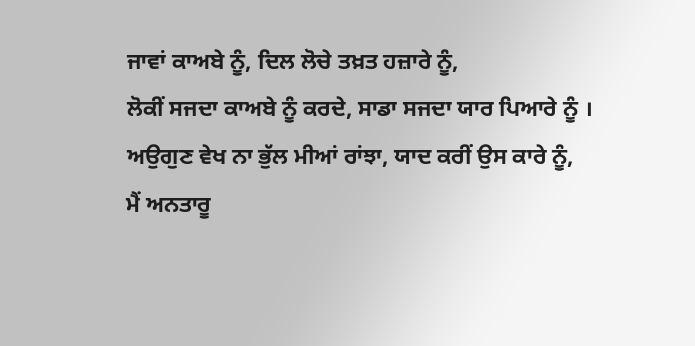ਜਾਵਾਂ ਕਾਅਬੇ ਨੂੰ, ਦਿਲ ਲੋਚੇ ਤਖ਼ਤ ਹਜ਼ਾਰੇ ਨੂੰ,
ਲੋਕੀਂ ਸਜਦਾ ਕਾਅਬੇ ਨੂੰ ਕਰਦੇ, ਸਾਡਾ ਸਜਦਾ ਯਾਰ ਪਿਆਰੇ ਨੂੰ ।
ਅਉਗੁਣ ਵੇਖ ਨਾ ਭੁੱਲ ਮੀਆਂ ਰਾਂਝਾ, ਯਾਦ ਕਰੀਂ ਉਸ ਕਾਰੇ ਨੂੰ,
ਮੈਂ ਅਨਤਾਰੂ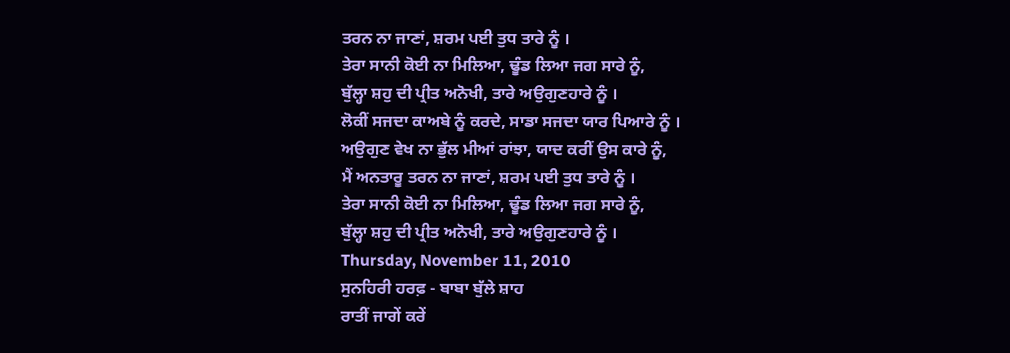ਤਰਨ ਨਾ ਜਾਣਾਂ, ਸ਼ਰਮ ਪਈ ਤੁਧ ਤਾਰੇ ਨੂੰ ।
ਤੇਰਾ ਸਾਨੀ ਕੋਈ ਨਾ ਮਿਲਿਆ, ਢੂੰਡ ਲਿਆ ਜਗ ਸਾਰੇ ਨੂੰ,
ਬੁੱਲ੍ਹਾ ਸ਼ਹੁ ਦੀ ਪ੍ਰੀਤ ਅਨੋਖੀ, ਤਾਰੇ ਅਉਗੁਣਹਾਰੇ ਨੂੰ ।
ਲੋਕੀਂ ਸਜਦਾ ਕਾਅਬੇ ਨੂੰ ਕਰਦੇ, ਸਾਡਾ ਸਜਦਾ ਯਾਰ ਪਿਆਰੇ ਨੂੰ ।
ਅਉਗੁਣ ਵੇਖ ਨਾ ਭੁੱਲ ਮੀਆਂ ਰਾਂਝਾ, ਯਾਦ ਕਰੀਂ ਉਸ ਕਾਰੇ ਨੂੰ,
ਮੈਂ ਅਨਤਾਰੂ ਤਰਨ ਨਾ ਜਾਣਾਂ, ਸ਼ਰਮ ਪਈ ਤੁਧ ਤਾਰੇ ਨੂੰ ।
ਤੇਰਾ ਸਾਨੀ ਕੋਈ ਨਾ ਮਿਲਿਆ, ਢੂੰਡ ਲਿਆ ਜਗ ਸਾਰੇ ਨੂੰ,
ਬੁੱਲ੍ਹਾ ਸ਼ਹੁ ਦੀ ਪ੍ਰੀਤ ਅਨੋਖੀ, ਤਾਰੇ ਅਉਗੁਣਹਾਰੇ ਨੂੰ ।
Thursday, November 11, 2010
ਸੁਨਹਿਰੀ ਹਰਫ਼ - ਬਾਬਾ ਬੁੱਲੇ ਸ਼ਾਹ
ਰਾਤੀਂ ਜਾਗੇਂ ਕਰੇਂ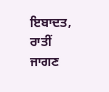ਇਬਾਦਤ,
ਰਾਤੀਂ ਜਾਗਣ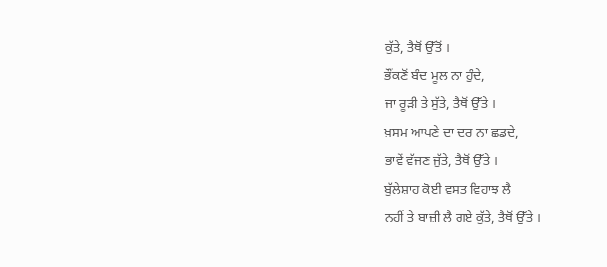ਕੁੱਤੇ, ਤੈਥੋਂ ਉੱਤੋਂ ।
ਭੌਂਕਣੋਂ ਬੰਦ ਮੂਲ ਨਾ ਹੁੰਦੇ,
ਜਾ ਰੂੜੀ ਤੇ ਸੁੱਤੇ, ਤੈਥੋਂ ਉੱਤੇ ।
ਖ਼ਸਮ ਆਪਣੇ ਦਾ ਦਰ ਨਾ ਛਡਦੇ,
ਭਾਵੇਂ ਵੱਜਣ ਜੁੱਤੇ, ਤੈਥੋਂ ਉੱਤੇ ।
ਬੁੱਲੇਸ਼ਾਹ ਕੋਈ ਵਸਤ ਵਿਹਾਝ ਲੈ
ਨਹੀਂ ਤੇ ਬਾਜ਼ੀ ਲੈ ਗਏ ਕੁੱਤੇ, ਤੈਥੋਂ ਉੱਤੇ ।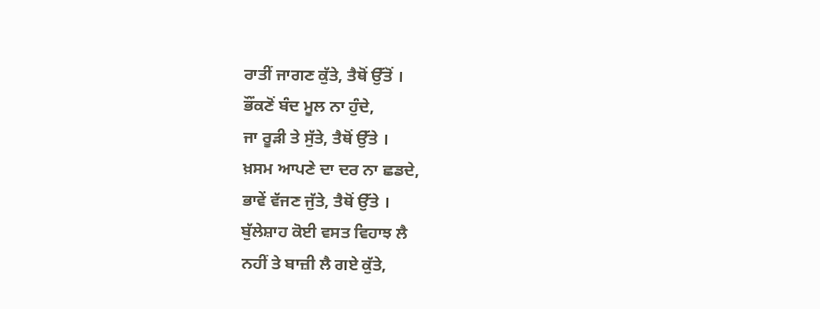ਰਾਤੀਂ ਜਾਗਣ ਕੁੱਤੇ, ਤੈਥੋਂ ਉੱਤੋਂ ।
ਭੌਂਕਣੋਂ ਬੰਦ ਮੂਲ ਨਾ ਹੁੰਦੇ,
ਜਾ ਰੂੜੀ ਤੇ ਸੁੱਤੇ, ਤੈਥੋਂ ਉੱਤੇ ।
ਖ਼ਸਮ ਆਪਣੇ ਦਾ ਦਰ ਨਾ ਛਡਦੇ,
ਭਾਵੇਂ ਵੱਜਣ ਜੁੱਤੇ, ਤੈਥੋਂ ਉੱਤੇ ।
ਬੁੱਲੇਸ਼ਾਹ ਕੋਈ ਵਸਤ ਵਿਹਾਝ ਲੈ
ਨਹੀਂ ਤੇ ਬਾਜ਼ੀ ਲੈ ਗਏ ਕੁੱਤੇ,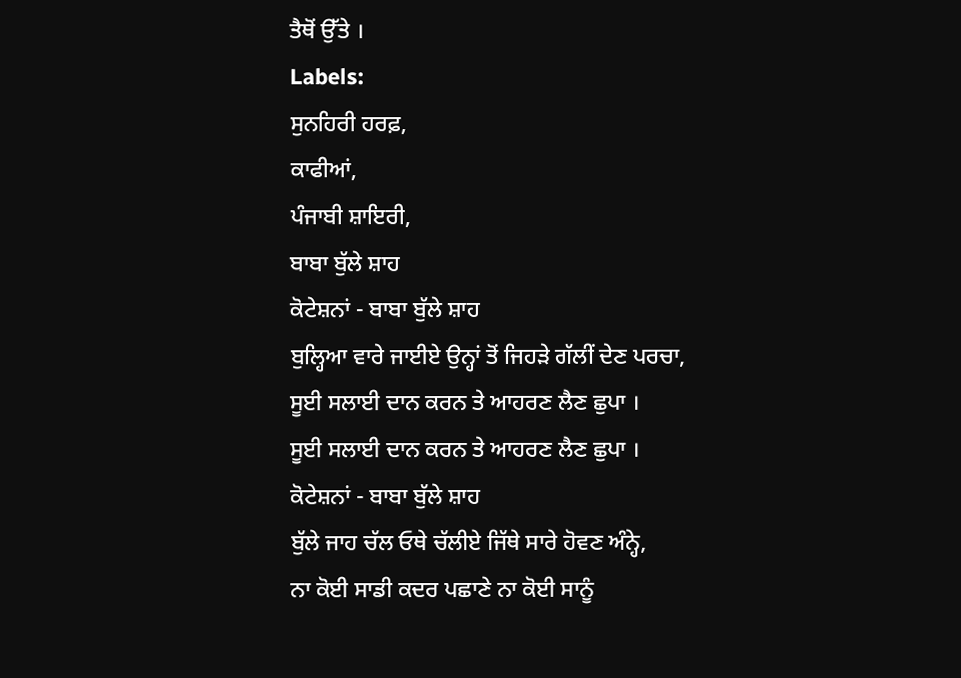ਤੈਥੋਂ ਉੱਤੇ ।
Labels:
ਸੁਨਹਿਰੀ ਹਰਫ਼,
ਕਾਫੀਆਂ,
ਪੰਜਾਬੀ ਸ਼ਾਇਰੀ,
ਬਾਬਾ ਬੁੱਲੇ ਸ਼ਾਹ
ਕੋਟੇਸ਼ਨਾਂ - ਬਾਬਾ ਬੁੱਲੇ ਸ਼ਾਹ
ਬੁਲ੍ਹਿਆ ਵਾਰੇ ਜਾਈਏ ਉਨ੍ਹਾਂ ਤੋਂ ਜਿਹੜੇ ਗੱਲੀਂ ਦੇਣ ਪਰਚਾ,
ਸੂਈ ਸਲਾਈ ਦਾਨ ਕਰਨ ਤੇ ਆਹਰਣ ਲੈਣ ਛੁਪਾ ।
ਸੂਈ ਸਲਾਈ ਦਾਨ ਕਰਨ ਤੇ ਆਹਰਣ ਲੈਣ ਛੁਪਾ ।
ਕੋਟੇਸ਼ਨਾਂ - ਬਾਬਾ ਬੁੱਲੇ ਸ਼ਾਹ
ਬੁੱਲੇ ਜਾਹ ਚੱਲ ਓਥੇ ਚੱਲੀਏ ਜਿੱਥੇ ਸਾਰੇ ਹੋਵਣ ਅੰਨ੍ਹੇ,
ਨਾ ਕੋਈ ਸਾਡੀ ਕਦਰ ਪਛਾਣੇ ਨਾ ਕੋਈ ਸਾਨੂੰ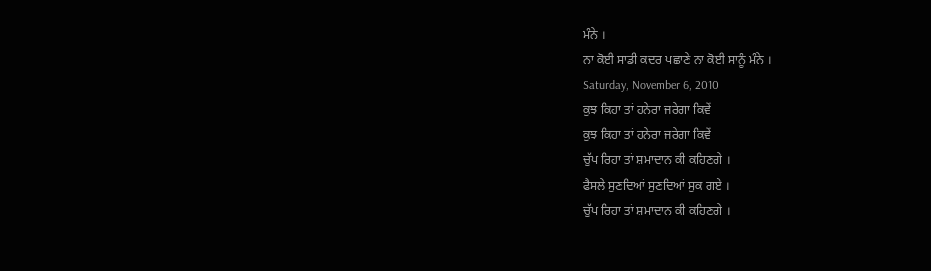ਮੰਨੇ ।
ਨਾ ਕੋਈ ਸਾਡੀ ਕਦਰ ਪਛਾਣੇ ਨਾ ਕੋਈ ਸਾਨੂੰ ਮੰਨੇ ।
Saturday, November 6, 2010
ਕੁਝ ਕਿਹਾ ਤਾਂ ਹਨੇਰਾ ਜਰੇਗਾ ਕਿਵੇਂ
ਕੁਝ ਕਿਹਾ ਤਾਂ ਹਨੇਰਾ ਜਰੇਗਾ ਕਿਵੇਂ
ਚੁੱਪ ਰਿਹਾ ਤਾਂ ਸ਼ਮਾਦਾਨ ਕੀ ਕਹਿਣਗੇ ।
ਫੈਸਲੇ ਸੁਣਦਿਆਂ ਸੁਣਦਿਆਂ ਸੁਕ ਗਏ ।
ਚੁੱਪ ਰਿਹਾ ਤਾਂ ਸ਼ਮਾਦਾਨ ਕੀ ਕਹਿਣਗੇ ।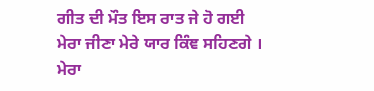ਗੀਤ ਦੀ ਮੌਤ ਇਸ ਰਾਤ ਜੇ ਹੋ ਗਈ
ਮੇਰਾ ਜੀਣਾ ਮੇਰੇ ਯਾਰ ਕਿੰਞ ਸਹਿਣਗੇ ।
ਮੇਰਾ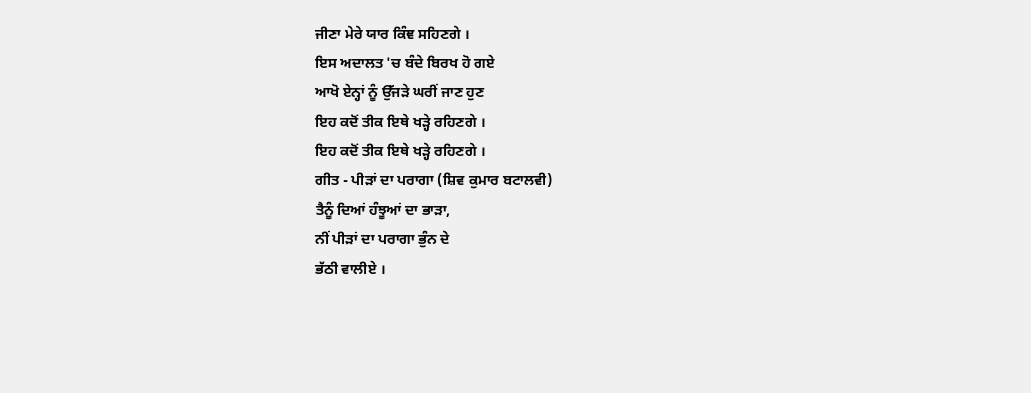ਜੀਣਾ ਮੇਰੇ ਯਾਰ ਕਿੰਞ ਸਹਿਣਗੇ ।
ਇਸ ਅਦਾਲਤ 'ਚ ਬੰਦੇ ਬਿਰਖ ਹੋ ਗਏ
ਆਖੋ ਏਨ੍ਹਾਂ ਨੂੰ ਉੱਜੜੇ ਘਰੀਂ ਜਾਣ ਹੁਣ
ਇਹ ਕਦੋਂ ਤੀਕ ਇਥੇ ਖੜ੍ਹੇ ਰਹਿਣਗੇ ।
ਇਹ ਕਦੋਂ ਤੀਕ ਇਥੇ ਖੜ੍ਹੇ ਰਹਿਣਗੇ ।
ਗੀਤ - ਪੀੜਾਂ ਦਾ ਪਰਾਗਾ (ਸ਼ਿਵ ਕੁਮਾਰ ਬਟਾਲਵੀ)
ਤੈਨੂੰ ਦਿਆਂ ਹੰਝੂਆਂ ਦਾ ਭਾੜਾ,
ਨੀਂ ਪੀੜਾਂ ਦਾ ਪਰਾਗਾ ਭੁੰਨ ਦੇ
ਭੱਠੀ ਵਾਲੀਏ ।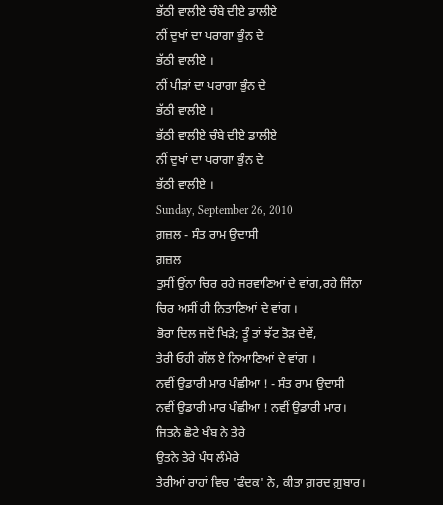ਭੱਠੀ ਵਾਲੀਏ ਚੰਬੇ ਦੀਏ ਡਾਲੀਏ
ਨੀਂ ਦੁਖਾਂ ਦਾ ਪਰਾਗਾ ਭੁੰਨ ਦੇ
ਭੱਠੀ ਵਾਲੀਏ ।
ਨੀਂ ਪੀੜਾਂ ਦਾ ਪਰਾਗਾ ਭੁੰਨ ਦੇ
ਭੱਠੀ ਵਾਲੀਏ ।
ਭੱਠੀ ਵਾਲੀਏ ਚੰਬੇ ਦੀਏ ਡਾਲੀਏ
ਨੀਂ ਦੁਖਾਂ ਦਾ ਪਰਾਗਾ ਭੁੰਨ ਦੇ
ਭੱਠੀ ਵਾਲੀਏ ।
Sunday, September 26, 2010
ਗ਼ਜ਼ਲ - ਸੰਤ ਰਾਮ ਉਦਾਸੀ
ਗ਼ਜ਼ਲ
ਤੁਸੀਂ ਉਂਨਾ ਚਿਰ ਰਹੇ ਜਰਵਾਣਿਆਂ ਦੇ ਵਾਂਗ,ਰਹੇ ਜਿੰਨਾ ਚਿਰ ਅਸੀਂ ਹੀ ਨਿਤਾਣਿਆਂ ਦੇ ਵਾਂਗ ।
ਭੋਰਾ ਦਿਲ ਜਦੋਂ ਖਿੜੇ; ਤੂੰ ਤਾਂ ਝੱਟ ਤੋੜ ਦੇਵੇਂ,
ਤੇਰੀ ਓਹੀ ਗੱਲ ਏ ਨਿਆਣਿਆਂ ਦੇ ਵਾਂਗ ।
ਨਵੀਂ ਉਡਾਰੀ ਮਾਰ ਪੰਛੀਆ ! - ਸੰਤ ਰਾਮ ਉਦਾਸੀ
ਨਵੀਂ ਉਡਾਰੀ ਮਾਰ ਪੰਛੀਆ ! ਨਵੀਂ ਉਡਾਰੀ ਮਾਰ।
ਜਿਤਨੇ ਛੋਟੇ ਖੰਬ ਨੇ ਤੇਰੇ
ਉਤਨੇ ਤੇਰੇ ਪੰਧ ਲੰਮੇਰੇ
ਤੇਰੀਆਂ ਰਾਹਾਂ ਵਿਚ 'ਫੰਦਕ' ਨੇ, ਕੀਤਾ ਗ਼ਰਦ ਗ਼ੁਬਾਰ।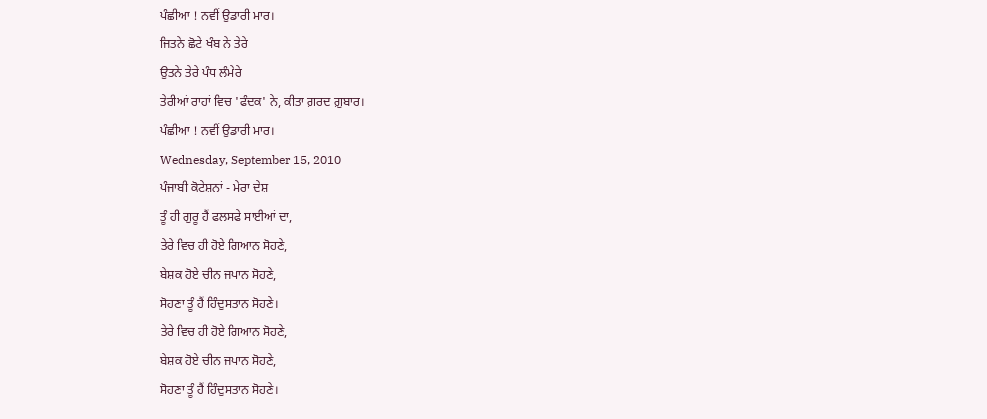ਪੰਛੀਆ ! ਨਵੀਂ ਉਡਾਰੀ ਮਾਰ।
ਜਿਤਨੇ ਛੋਟੇ ਖੰਬ ਨੇ ਤੇਰੇ
ਉਤਨੇ ਤੇਰੇ ਪੰਧ ਲੰਮੇਰੇ
ਤੇਰੀਆਂ ਰਾਹਾਂ ਵਿਚ 'ਫੰਦਕ' ਨੇ, ਕੀਤਾ ਗ਼ਰਦ ਗ਼ੁਬਾਰ।
ਪੰਛੀਆ ! ਨਵੀਂ ਉਡਾਰੀ ਮਾਰ।
Wednesday, September 15, 2010
ਪੰਜਾਬੀ ਕੋਟੇਸ਼ਨਾਂ - ਮੇਰਾ ਦੇਸ਼
ਤੂੰ ਹੀ ਗੁਰੂ ਹੈਂ ਫਲਸਫੇ ਸਾਈਆਂ ਦਾ,
ਤੇਰੇ ਵਿਚ ਹੀ ਹੋਏ ਗਿਆਨ ਸੋਹਣੇ,
ਬੇਸ਼ਕ ਹੋਏ ਚੀਨ ਜਪਾਨ ਸੋਹਣੇ,
ਸੋਹਣਾ ਤੂੰ ਹੈਂ ਹਿੰਦੁਸਤਾਨ ਸੋਹਣੇ।
ਤੇਰੇ ਵਿਚ ਹੀ ਹੋਏ ਗਿਆਨ ਸੋਹਣੇ,
ਬੇਸ਼ਕ ਹੋਏ ਚੀਨ ਜਪਾਨ ਸੋਹਣੇ,
ਸੋਹਣਾ ਤੂੰ ਹੈਂ ਹਿੰਦੁਸਤਾਨ ਸੋਹਣੇ।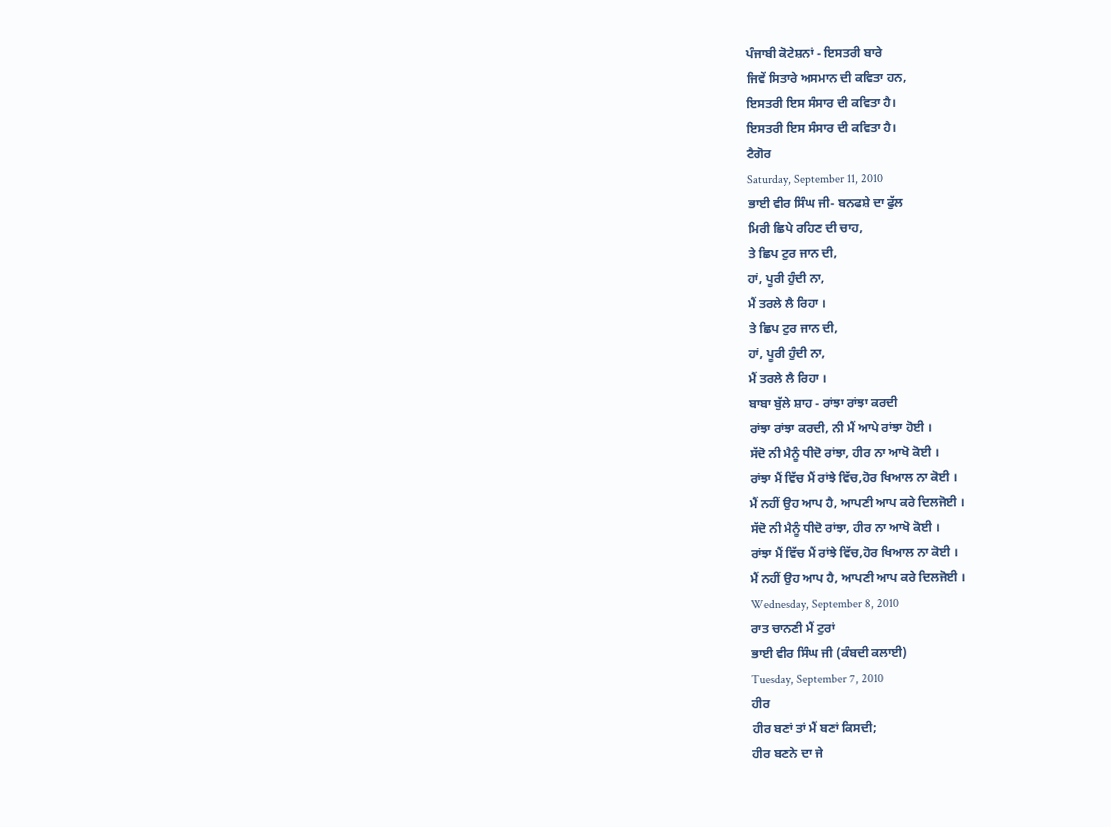ਪੰਜਾਬੀ ਕੋਟੇਸ਼ਨਾਂ - ਇਸਤਰੀ ਬਾਰੇ
ਜਿਵੇਂ ਸਿਤਾਰੇ ਅਸਮਾਨ ਦੀ ਕਵਿਤਾ ਹਨ,
ਇਸਤਰੀ ਇਸ ਸੰਸਾਰ ਦੀ ਕਵਿਤਾ ਹੈ।
ਇਸਤਰੀ ਇਸ ਸੰਸਾਰ ਦੀ ਕਵਿਤਾ ਹੈ।
ਟੈਗੋਰ
Saturday, September 11, 2010
ਭਾਈ ਵੀਰ ਸਿੰਘ ਜੀ- ਬਨਫਸ਼ੇ ਦਾ ਫੁੱਲ
ਮਿਰੀ ਛਿਪੇ ਰਹਿਣ ਦੀ ਚਾਹ,
ਤੇ ਛਿਪ ਟੁਰ ਜਾਨ ਦੀ,
ਹਾਂ, ਪੂਰੀ ਹੁੰਦੀ ਨਾ,
ਮੈਂ ਤਰਲੇ ਲੈ ਰਿਹਾ ।
ਤੇ ਛਿਪ ਟੁਰ ਜਾਨ ਦੀ,
ਹਾਂ, ਪੂਰੀ ਹੁੰਦੀ ਨਾ,
ਮੈਂ ਤਰਲੇ ਲੈ ਰਿਹਾ ।
ਬਾਬਾ ਬੁੱਲੇ ਸ਼ਾਹ - ਰਾਂਝਾ ਰਾਂਝਾ ਕਰਦੀ
ਰਾਂਝਾ ਰਾਂਝਾ ਕਰਦੀ, ਨੀ ਮੈਂ ਆਪੇ ਰਾਂਝਾ ਹੋਈ ।
ਸੱਦੋ ਨੀ ਮੈਨੂੰ ਧੀਦੋ ਰਾਂਝਾ, ਹੀਰ ਨਾ ਆਖੋ ਕੋਈ ।
ਰਾਂਝਾ ਮੈਂ ਵਿੱਚ ਮੈਂ ਰਾਂਝੇ ਵਿੱਚ,ਹੋਰ ਖਿਆਲ ਨਾ ਕੋਈ ।
ਮੈਂ ਨਹੀਂ ਉਹ ਆਪ ਹੈ, ਆਪਣੀ ਆਪ ਕਰੇ ਦਿਲਜੋਈ ।
ਸੱਦੋ ਨੀ ਮੈਨੂੰ ਧੀਦੋ ਰਾਂਝਾ, ਹੀਰ ਨਾ ਆਖੋ ਕੋਈ ।
ਰਾਂਝਾ ਮੈਂ ਵਿੱਚ ਮੈਂ ਰਾਂਝੇ ਵਿੱਚ,ਹੋਰ ਖਿਆਲ ਨਾ ਕੋਈ ।
ਮੈਂ ਨਹੀਂ ਉਹ ਆਪ ਹੈ, ਆਪਣੀ ਆਪ ਕਰੇ ਦਿਲਜੋਈ ।
Wednesday, September 8, 2010
ਰਾਤ ਚਾਨਣੀ ਮੈਂ ਟੁਰਾਂ
ਭਾਈ ਵੀਰ ਸਿੰਘ ਜੀ (ਕੰਬਦੀ ਕਲਾਈ)
Tuesday, September 7, 2010
ਹੀਰ
ਹੀਰ ਬਣਾਂ ਤਾਂ ਮੈਂ ਬਣਾਂ ਕਿਸਦੀ;
ਹੀਰ ਬਣਨੇ ਦਾ ਜੇ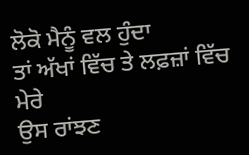ਲੋਕੋ ਮੈਨੂੰ ਵਲ ਹੁੰਦਾ
ਤਾਂ ਅੱਖਾਂ ਵਿੱਚ ਤੇ ਲਫ਼ਜ਼ਾਂ ਵਿੱਚ ਮੇਰੇ
ਉਸ ਰਾਂਝਣ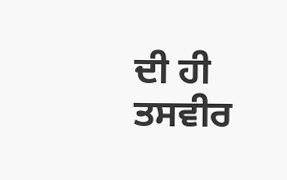ਦੀ ਹੀ ਤਸਵੀਰ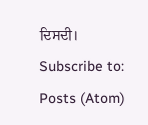ਦਿਸਦੀ।
Subscribe to:
Posts (Atom)